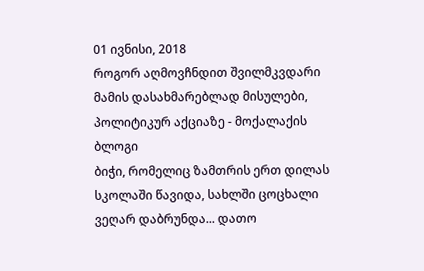01 ივნისი, 2018
როგორ აღმოვჩნდით შვილმკვდარი მამის დასახმარებლად მისულები, პოლიტიკურ აქციაზე - მოქალაქის ბლოგი
ბიჭი, რომელიც ზამთრის ერთ დილას სკოლაში წავიდა, სახლში ცოცხალი ვეღარ დაბრუნდა... დათო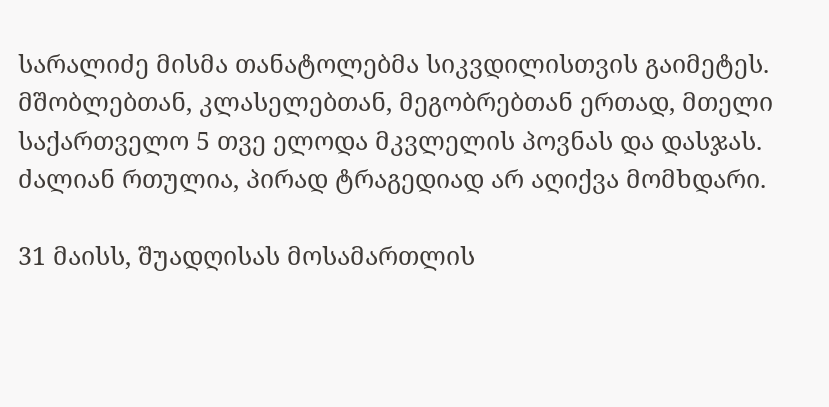სარალიძე მისმა თანატოლებმა სიკვდილისთვის გაიმეტეს. მშობლებთან, კლასელებთან, მეგობრებთან ერთად, მთელი საქართველო 5 თვე ელოდა მკვლელის პოვნას და დასჯას. ძალიან რთულია, პირად ტრაგედიად არ აღიქვა მომხდარი.

31 მაისს, შუადღისას მოსამართლის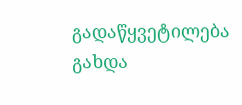გადაწყვეტილება გახდა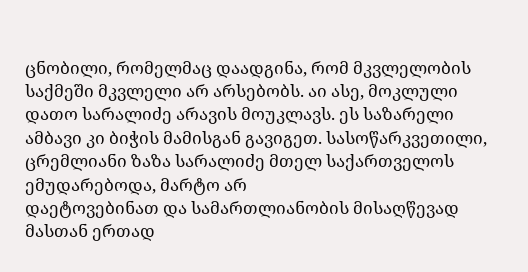ცნობილი, რომელმაც დაადგინა, რომ მკვლელობის საქმეში მკვლელი არ არსებობს. აი ასე, მოკლული დათო სარალიძე არავის მოუკლავს. ეს საზარელი ამბავი კი ბიჭის მამისგან გავიგეთ. სასოწარკვეთილი, ცრემლიანი ზაზა სარალიძე მთელ საქართველოს ემუდარებოდა, მარტო არ
დაეტოვებინათ და სამართლიანობის მისაღწევად მასთან ერთად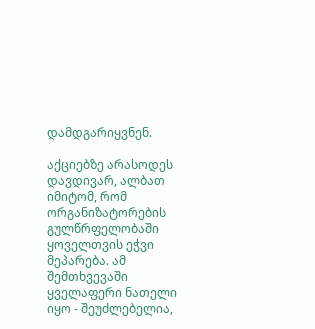დამდგარიყვნენ.

აქციებზე არასოდეს დავდივარ, ალბათ იმიტომ, რომ ორგანიზატორების გულწრფელობაში ყოველთვის ეჭვი მეპარება. ამ შემთხვევაში ყველაფერი ნათელი იყო - შეუძლებელია,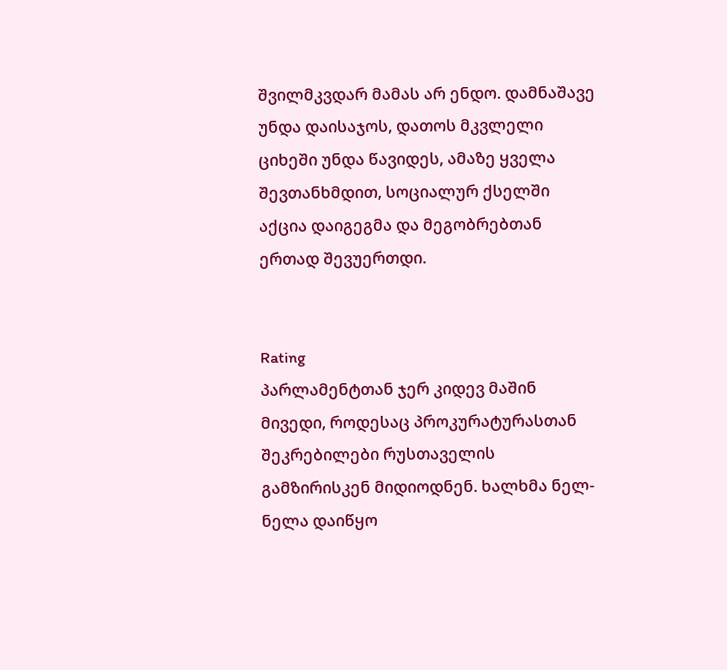შვილმკვდარ მამას არ ენდო. დამნაშავე უნდა დაისაჯოს, დათოს მკვლელი ციხეში უნდა წავიდეს, ამაზე ყველა შევთანხმდით, სოციალურ ქსელში აქცია დაიგეგმა და მეგობრებთან ერთად შევუერთდი.


Rating
პარლამენტთან ჯერ კიდევ მაშინ მივედი, როდესაც პროკურატურასთან შეკრებილები რუსთაველის გამზირისკენ მიდიოდნენ. ხალხმა ნელ-ნელა დაიწყო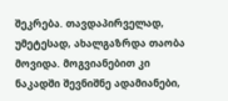შეკრება. თავდაპირველად, უმეტესად, ახალგაზრდა თაობა მოვიდა. მოგვიანებით კი ნაკადში შევნიშნე ადამიანები,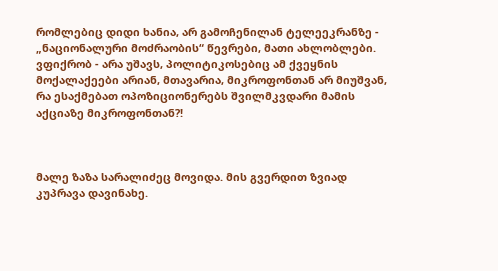რომლებიც დიდი ხანია, არ გამოჩენილან ტელეეკრანზე - „ნაციონალური მოძრაობის“ წევრები, მათი ახლობლები. ვფიქრობ - არა უშავს, პოლიტიკოსებიც ამ ქვეყნის მოქალაქეები არიან, მთავარია, მიკროფონთან არ მიუშვან, რა ესაქმებათ ოპოზიციონერებს შვილმკვდარი მამის აქციაზე მიკროფონთან?!



მალე ზაზა სარალიძეც მოვიდა. მის გვერდით ზვიად კუპრავა დავინახე.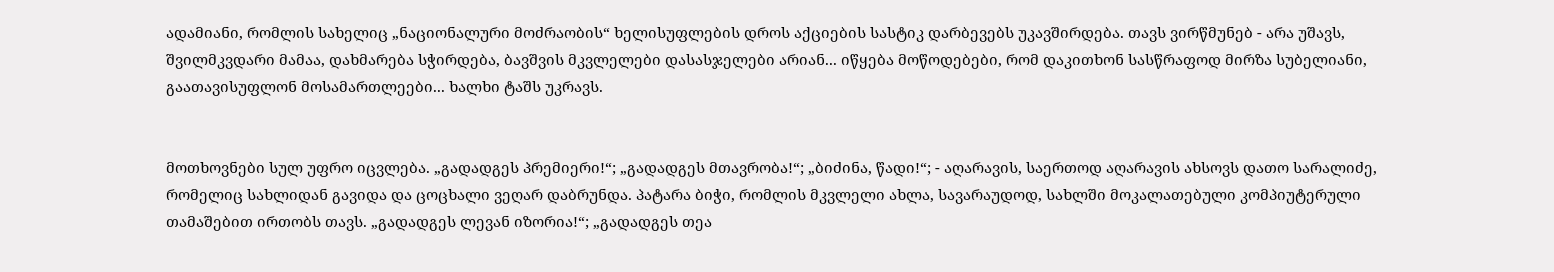ადამიანი, რომლის სახელიც „ნაციონალური მოძრაობის“ ხელისუფლების დროს აქციების სასტიკ დარბევებს უკავშირდება. თავს ვირწმუნებ - არა უშავს, შვილმკვდარი მამაა, დახმარება სჭირდება, ბავშვის მკვლელები დასასჯელები არიან... იწყება მოწოდებები, რომ დაკითხონ სასწრაფოდ მირზა სუბელიანი, გაათავისუფლონ მოსამართლეები... ხალხი ტაშს უკრავს.


მოთხოვნები სულ უფრო იცვლება. „გადადგეს პრემიერი!“; „გადადგეს მთავრობა!“; „ბიძინა, წადი!“; - აღარავის, საერთოდ აღარავის ახსოვს დათო სარალიძე, რომელიც სახლიდან გავიდა და ცოცხალი ვეღარ დაბრუნდა. პატარა ბიჭი, რომლის მკვლელი ახლა, სავარაუდოდ, სახლში მოკალათებული კომპიუტერული თამაშებით ირთობს თავს. „გადადგეს ლევან იზორია!“; „გადადგეს თეა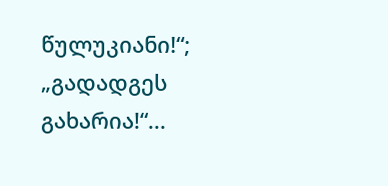წულუკიანი!“; „გადადგეს გახარია!“...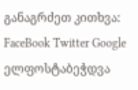განაგრძეთ კითხვა:
FaceBook Twitter Google ელფოსტაბეჭდვა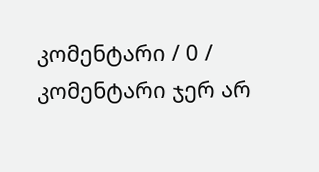კომენტარი / 0 /
კომენტარი ჯერ არ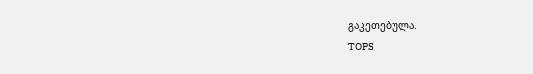გაკეთებულა.
TOPS